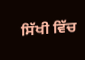ਸਿੱਖੀ ਵਿੱਚ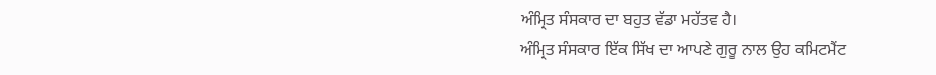ਅੰਮ੍ਰਿਤ ਸੰਸਕਾਰ ਦਾ ਬਹੁਤ ਵੱਡਾ ਮਹੱਤਵ ਹੈ।
ਅੰਮ੍ਰਿਤ ਸੰਸਕਾਰ ਇੱਕ ਸਿੱਖ ਦਾ ਆਪਣੇ ਗੁਰੂ ਨਾਲ ਉਹ ਕਮਿਟਮੈਂਟ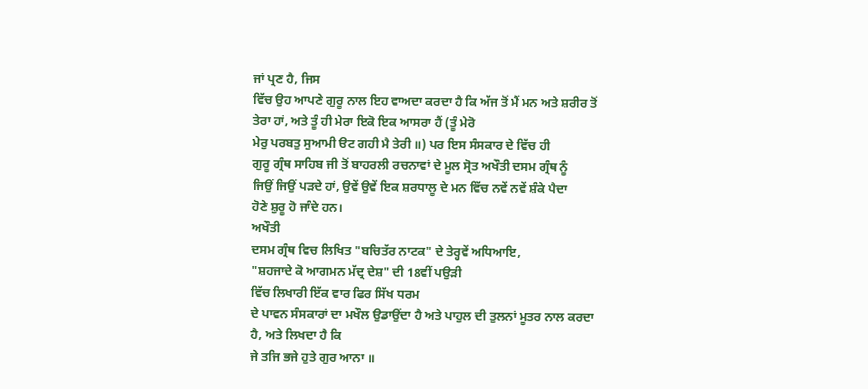ਜਾਂ ਪ੍ਰਣ ਹੈ, ਜਿਸ
ਵਿੱਚ ਉਹ ਆਪਣੇ ਗੁਰੂ ਨਾਲ ਇਹ ਵਾਅਦਾ ਕਰਦਾ ਹੈ ਕਿ ਅੱਜ ਤੋਂ ਮੈਂ ਮਨ ਅਤੇ ਸ਼ਰੀਰ ਤੋਂ
ਤੇਰਾ ਹਾਂ, ਅਤੇ ਤੂੰ ਹੀ ਮੇਰਾ ਇਕੋ ਇਕ ਆਸਰਾ ਹੈਂ (ਤੂੰ ਮੇਰੋ
ਮੇਰੁ ਪਰਬਤੁ ਸੁਆਮੀ ੳਟ ਗਹੀ ਮੈ ਤੇਰੀ ॥) ਪਰ ਇਸ ਸੰਸਕਾਰ ਦੇ ਵਿੱਚ ਹੀ
ਗੁਰੂ ਗ੍ਰੰਥ ਸਾਹਿਬ ਜੀ ਤੋਂ ਬਾਹਰਲੀ ਰਚਨਾਵਾਂ ਦੇ ਮੂਲ ਸ੍ਰੋਤ ਅਖੌਤੀ ਦਸਮ ਗ੍ਰੰਥ ਨੂੰ
ਜਿਉਂ ਜਿਉਂ ਪੜਦੇ ਹਾਂ, ਉਵੇਂ ਉਵੇਂ ਇਕ ਸ਼ਰਧਾਲੂ ਦੇ ਮਨ ਵਿੱਚ ਨਵੇਂ ਨਵੇਂ ਸ਼ੰਕੇ ਪੈਦਾ
ਹੋਣੇ ਸ਼ੁਰੂ ਹੋ ਜਾੰਦੇ ਹਨ।
ਅਖੌਤੀ
ਦਸਮ ਗ੍ਰੰਥ ਵਿਚ ਲਿਖਿਤ "ਬਚਿਤੱਰ ਨਾਟਕ" ਦੇ ਤੇਰ੍ਹਵੇਂ ਅਧਿਆਇ,
"ਸ਼ਹਜਾਦੇ ਕੋ ਆਗਮਨ ਮੱਦ੍ਰ ਦੇਸ਼" ਦੀ 18ਵੀਂ ਪਉੜੀ
ਵਿੱਚ ਲਿਖਾਰੀ ਇੱਕ ਵਾਰ ਫਿਰ ਸਿੱਖ ਧਰਮ
ਦੇ ਪਾਵਨ ਸੰਸਕਾਰਾਂ ਦਾ ਮਖੌਲ ਉਡਾਉਂਦਾ ਹੈ ਅਤੇ ਪਾਹੁਲ ਦੀ ਤੁਲਨਾਂ ਮੂਤਰ ਨਾਲ ਕਰਦਾ
ਹੈ, ਅਤੇ ਲਿਖਦਾ ਹੈ ਕਿ
ਜੇ ਤਜਿ ਭਜੇ ਹੁਤੇ ਗੁਰ ਆਨਾ ॥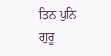ਤਿਨ ਪੁਨਿ ਗੁਰੂ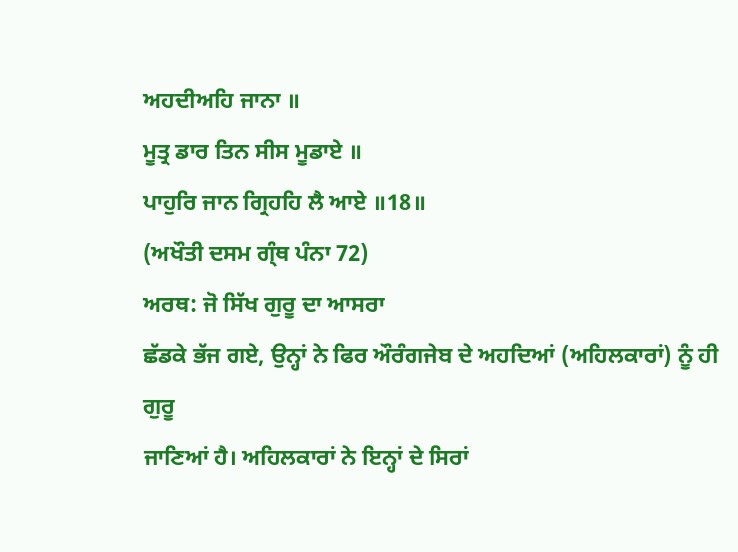ਅਹਦੀਅਹਿ ਜਾਨਾ ॥
ਮੂਤ੍ਰ ਡਾਰ ਤਿਨ ਸੀਸ ਮੂਡਾਏ ॥
ਪਾਹੁਰਿ ਜਾਨ ਗ੍ਰਿਹਹਿ ਲੈ ਆਏ ॥18॥
(ਅਖੌਤੀ ਦਸਮ ਗ੍ੰਥ ਪੰਨਾ 72)
ਅਰਥ: ਜੋ ਸਿੱਖ ਗੁਰੂ ਦਾ ਆਸਰਾ
ਛੱਡਕੇ ਭੱਜ ਗਏ, ਉਨ੍ਹਾਂ ਨੇ ਫਿਰ ਔਰੰਗਜੇਬ ਦੇ ਅਹਦਿਆਂ (ਅਹਿਲਕਾਰਾਂ) ਨੂੰ ਹੀ ਗੁਰੂ
ਜਾਣਿਆਂ ਹੈ। ਅਹਿਲਕਾਰਾਂ ਨੇ ਇਨ੍ਹਾਂ ਦੇ ਸਿਰਾਂ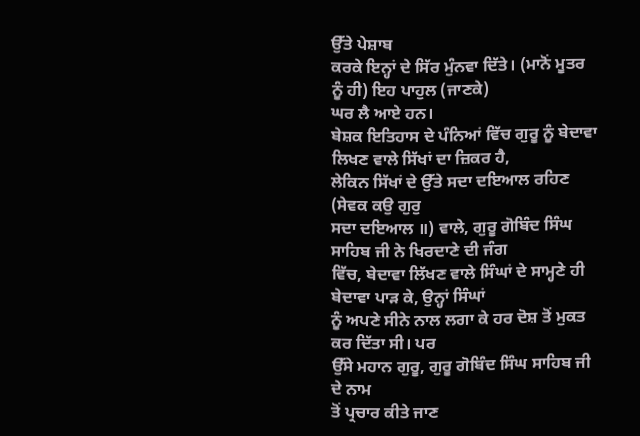ਉੱਤੇ ਪੇਸ਼ਾਬ
ਕਰਕੇ ਇਨ੍ਹਾਂ ਦੇ ਸਿੱਰ ਮੁੰਨਵਾ ਦਿੱਤੇ। (ਮਾਨੋਂ ਮੂਤਰ ਨੂੰ ਹੀ) ਇਹ ਪਾਹੁਲ (ਜਾਣਕੇ)
ਘਰ ਲੈ ਆਏ ਹਨ।
ਬੇਸ਼ਕ ਇਤਿਹਾਸ ਦੇ ਪੰਨਿਆਂ ਵਿੱਚ ਗੁਰੂ ਨੂੰ ਬੇਦਾਵਾ ਲਿਖਣ ਵਾਲੇ ਸਿੱਖਾਂ ਦਾ ਜ਼ਿਕਰ ਹੈ,
ਲੇਕਿਨ ਸਿੱਖਾਂ ਦੇ ਉੱਤੇ ਸਦਾ ਦਇਆਲ ਰਹਿਣ (ਸੇਵਕ ਕਉ ਗੁਰੁ
ਸਦਾ ਦਇਆਲ ॥) ਵਾਲੇ, ਗੁਰੂ ਗੋਬਿੰਦ ਸਿੰਘ ਸਾਹਿਬ ਜੀ ਨੇ ਖਿਰਦਾਣੇ ਦੀ ਜੰਗ
ਵਿੱਚ, ਬੇਦਾਵਾ ਲਿੱਖਣ ਵਾਲੇ ਸਿੰਘਾਂ ਦੇ ਸਾਮ੍ਹਣੇ ਹੀ ਬੇਦਾਵਾ ਪਾੜ ਕੇ, ਉਨ੍ਹਾਂ ਸਿੰਘਾਂ
ਨੂੰ ਅਪਣੇ ਸੀਨੇ ਨਾਲ ਲਗਾ ਕੇ ਹਰ ਦੋਸ਼ ਤੋਂ ਮੁਕਤ ਕਰ ਦਿੱਤਾ ਸੀ। ਪਰ
ਉੱਸੇ ਮਹਾਨ ਗੁਰੂ, ਗੁਰੂ ਗੋਬਿੰਦ ਸਿੰਘ ਸਾਹਿਬ ਜੀ ਦੇ ਨਾਮ
ਤੋਂ ਪ੍ਰਚਾਰ ਕੀਤੇ ਜਾਣ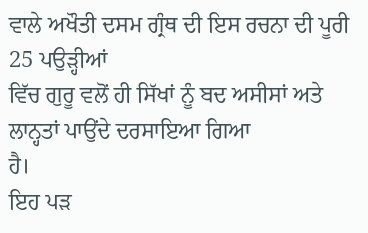ਵਾਲੇ ਅਖੌਤੀ ਦਸਮ ਗ੍ਰੰਥ ਦੀ ਇਸ ਰਚਨਾ ਦੀ ਪੂਰੀ 25 ਪਉੜ੍ਹੀਆਂ
ਵਿੱਚ ਗੁਰੂ ਵਲੋਂ ਹੀ ਸਿੱਖਾਂ ਨੂੰ ਬਦ ਅਸੀਸਾਂ ਅਤੇ ਲਾਨ੍ਹਤਾਂ ਪਾਉਂਦੇ ਦਰਸਾਇਆ ਗਿਆ
ਹੈ।
ਇਹ ਪੜ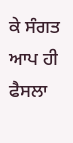ਕੇ ਸੰਗਤ ਆਪ ਹੀ ਫੈਸਲਾ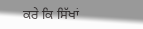ਕਰੇ ਕਿ ਸਿੱਖਾਂ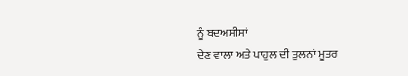ਨੂੰ ਬਦਅਸੀਸਾਂ
ਦੇਣ ਵਾਲਾ ਅਤੇ ਪਾਹੁਲ ਦੀ ਤੁਲਨਾਂ ਮੂਤਰ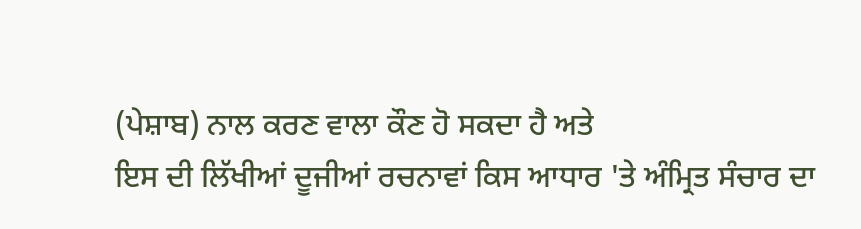(ਪੇਸ਼ਾਬ) ਨਾਲ ਕਰਣ ਵਾਲਾ ਕੌਣ ਹੋ ਸਕਦਾ ਹੈ ਅਤੇ
ਇਸ ਦੀ ਲਿੱਖੀਆਂ ਦੂਜੀਆਂ ਰਚਨਾਵਾਂ ਕਿਸ ਆਧਾਰ 'ਤੇ ਅੰਮ੍ਰਿਤ ਸੰਚਾਰ ਦਾ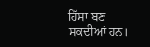ਹਿੱਸਾ ਬਣ
ਸਕਦੀਆਂ ਹਨ।